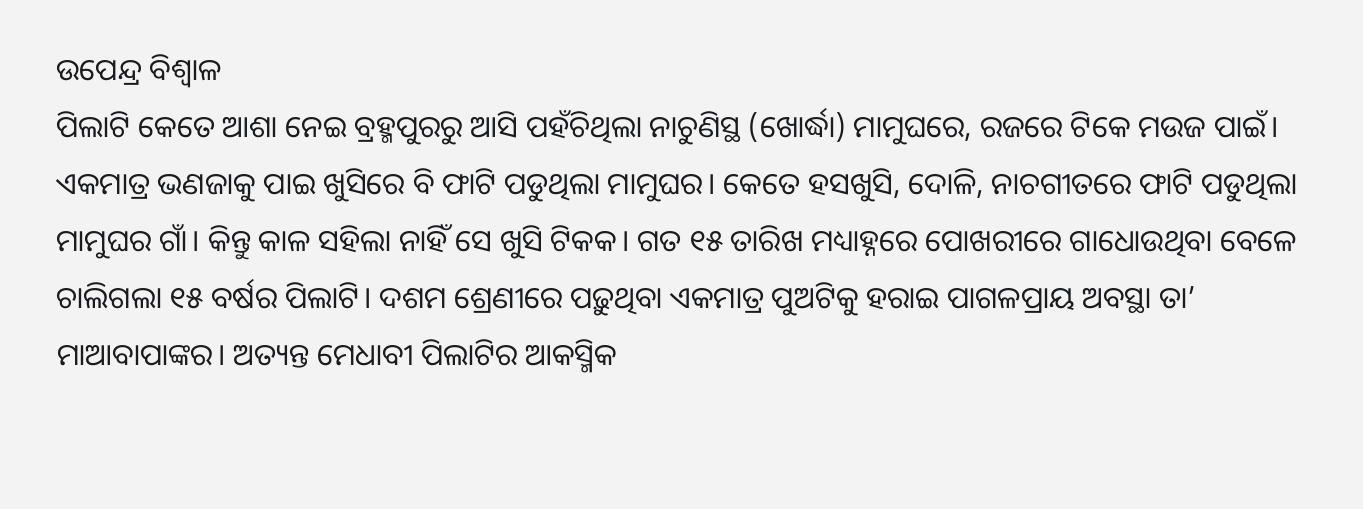ଉପେନ୍ଦ୍ର ବିଶ୍ୱାଳ
ପିଲାଟି କେତେ ଆଶା ନେଇ ବ୍ରହ୍ମପୁରରୁ ଆସି ପହଁଚିଥିଲା ନାଚୁଣିସ୍ଥ (ଖୋର୍ଦ୍ଧା) ମାମୁଘରେ, ରଜରେ ଟିକେ ମଉଜ ପାଇଁ। ଏକମାତ୍ର ଭଣଜାକୁ ପାଇ ଖୁସିରେ ବି ଫାଟି ପଡୁଥିଲା ମାମୁଘର। କେତେ ହସଖୁସି, ଦୋଳି, ନାଚଗୀତରେ ଫାଟି ପଡୁଥିଲା ମାମୁଘର ଗାଁ। କିନ୍ତୁ କାଳ ସହିଲା ନାହିଁ ସେ ଖୁସି ଟିକକ। ଗତ ୧୫ ତାରିଖ ମଧ୍ୟାହ୍ନରେ ପୋଖରୀରେ ଗାଧୋଉଥିବା ବେଳେ ଚାଲିଗଲା ୧୫ ବର୍ଷର ପିଲାଟି। ଦଶମ ଶ୍ରେଣୀରେ ପଢ଼ୁଥିବା ଏକମାତ୍ର ପୁଅଟିକୁ ହରାଇ ପାଗଳପ୍ରାୟ ଅବସ୍ଥା ତା’ ମାଆବାପାଙ୍କର। ଅତ୍ୟନ୍ତ ମେଧାବୀ ପିଲାଟିର ଆକସ୍ମିକ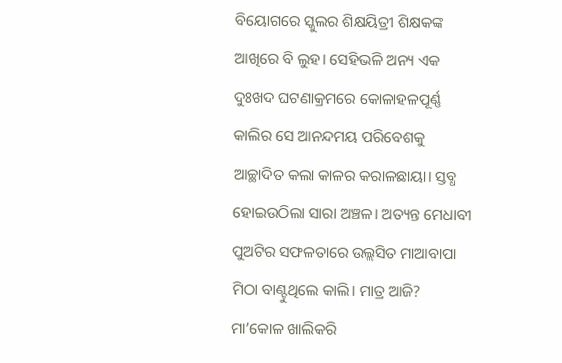ବିୟୋଗରେ ସ୍କୁଲର ଶିକ୍ଷୟିତ୍ରୀ ଶିକ୍ଷକଙ୍କ ଆଖିରେ ବି ଲୁହ। ସେହିଭଳି ଅନ୍ୟ ଏକ ଦୁଃଖଦ ଘଟଣାକ୍ରମରେ କୋଳାହଳପୂର୍ଣ୍ଣ କାଲିର ସେ ଆନନ୍ଦମୟ ପରିବେଶକୁ ଆଚ୍ଛାଦିତ କଲା କାଳର କରାଳଛାୟା। ସ୍ତବ୍ଧ ହୋଇଉଠିଲା ସାରା ଅଞ୍ଚଳ। ଅତ୍ୟନ୍ତ ମେଧାବୀ ପୁଅଟିର ସଫଳତାରେ ଉଲ୍ଲସିତ ମାଆବାପା ମିଠା ବାଣ୍ଟୁଥିଲେ କାଲି। ମାତ୍ର ଆଜି? ମା’କୋଳ ଖାଲିକରି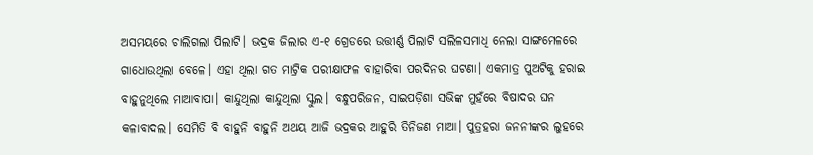ଅସମୟରେ ଚାଲିଗଲା ପିଲାଟି। ଭଦ୍ରକ ଜିଲାର ଏ-୧ ଗ୍ରେଡରେ ଉତ୍ତୀର୍ଣ୍ଣ ପିଲାଟି ସଲିଳସମାଧି ନେଲା ସାଙ୍ଗମେଳରେ ଗାଧୋଉଥିଲା ବେଳେ। ଏହା ଥିଲା ଗତ ମାଟ୍ରିକ ପରୀକ୍ଷାଫଳ ବାହାରିବା ପରଦିନର ଘଟଣା। ଏକମାତ୍ର ପୁଅଟିକୁ ହରାଇ ବାହୁନୁଥିଲେ ମାଆବାପା। କାନ୍ଦୁଥିଲା କାନ୍ଦୁଥିଲା ସ୍କୁଲ। ବନ୍ଧୁପରିଜନ, ସାଇପଡ଼ିଶା ସଭିଙ୍କ ମୁହଁରେ ବିଷାଦର ଘନ କଳାବାଦଲ। ସେମିତି ବି ବାହୁନି ବାହୁନି ଅଥୟ ଆଜି ଭଦ୍ରକର ଆହୁରି ତିନିଜଣ ମାଆ। ପୁତ୍ରହରା ଜନନୀଙ୍କର ଲୁହରେ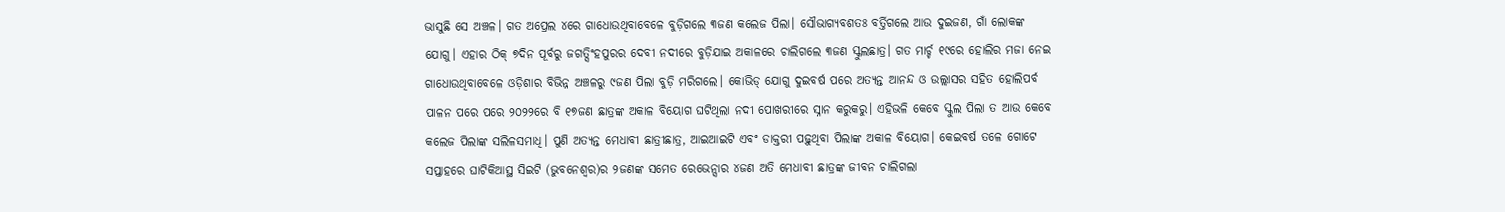ଭାସୁଛି ସେ ଅଞ୍ଚଳ। ଗତ ଅପ୍ରେଲ ୪ରେ ଗାଧୋଉଥିବାବେଳେ ବୁଡ଼ିଗଲେ ୩ଜଣ କଲେଜ ପିଲା। ସୌଭାଗ୍ୟବଶତଃ ବର୍ତ୍ତିଗଲେ ଆଉ ଦୁଇଜଣ, ଗାଁ ଲୋକଙ୍କ ଯୋଗୁ। ଏହାର ଠିକ୍ ୭ଦିନ ପୂର୍ବରୁ ଜଗତ୍ସିଂହପୁରର ଦେବୀ ନଦୀରେ ବୁଡ଼ିଯାଇ ଅକାଳରେ ଚାଲିଗଲେ ୩ଜଣ ସ୍କୁଲଛାତ୍ର। ଗତ ମାର୍ଚ୍ଚ ୧୯ରେ ହୋଲିର ମଜା ନେଇ ଗାଧୋଉଥିବାବେଳେ ଓଡ଼ିଶାର ବିଭିନ୍ନ ଅଞ୍ଚଳରୁ ୯ଜଣ ପିଲା ବୁଡ଼ି ମରିଗଲେ। କୋଭିଡ୍ ଯୋଗୁ ଦୁଇବର୍ଷ ପରେ ଅତ୍ୟନ୍ତ ଆନନ୍ଦ ଓ ଉଲ୍ଲାସର ସହିତ ହୋଲିପର୍ବ ପାଳନ ପରେ ପରେ ୨୦୨୨ରେ ବି ୧୭ଜଣ ଛାତ୍ରଙ୍କ ଅକାଳ ବିୟୋଗ ଘଟିଥିଲା ନଦୀ ପୋଖରୀରେ ସ୍ନାନ କରୁକରୁ। ଏହିଭଳି କେବେ ସ୍କୁଲ ପିଲା ତ ଆଉ କେବେ କଲେଜ ପିଲାଙ୍କ ସଲିଳସମାଧି। ପୁଣି ଅତ୍ୟନ୍ତ ମେଧାବୀ ଛାତ୍ରୀଛାତ୍ର, ଆଇଆଇଟି ଏବଂ ଡାକ୍ତରୀ ପଢ଼ୁଥିବା ପିଲାଙ୍କ ଅକାଳ ବିୟୋଗ। କେଇବର୍ଷ ତଳେ ଗୋଟେ ସପ୍ତାହରେ ଘାଟିକିଆସ୍ଥ ସିଇଟି (ଭୁବନେଶ୍ୱର)ର ୨ଜଣଙ୍କ ସମେତ ରେଭେନ୍ସାର ୪ଜଣ ଅତି ମେଧାବୀ ଛାତ୍ରଙ୍କ ଜୀବନ ଚାଲିଗଲା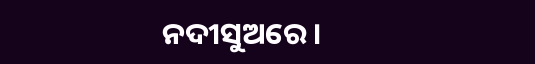ନଦୀସୁଅରେ।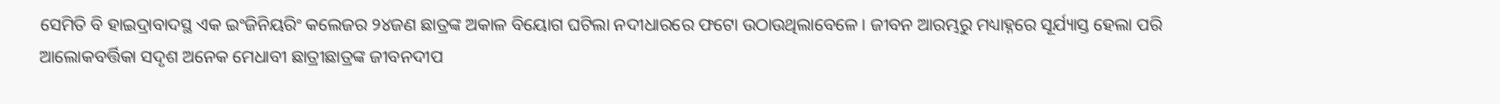ସେମିତି ବି ହାଇଦ୍ରାବାଦସ୍ଥ ଏକ ଇଂଜିନିୟରିଂ କଲେଜର ୨୪ଜଣ ଛାତ୍ରଙ୍କ ଅକାଳ ବିୟୋଗ ଘଟିଲା ନଦୀଧାରରେ ଫଟୋ ଉଠାଉଥିଲାବେଳେ। ଜୀବନ ଆରମ୍ଭରୁ ମଧ୍ୟାହ୍ନରେ ସୂର୍ଯ୍ୟାସ୍ତ ହେଲା ପରି ଆଲୋକବର୍ତ୍ତିକା ସଦୃଶ ଅନେକ ମେଧାବୀ ଛାତ୍ରୀଛାତ୍ରଙ୍କ ଜୀବନଦୀପ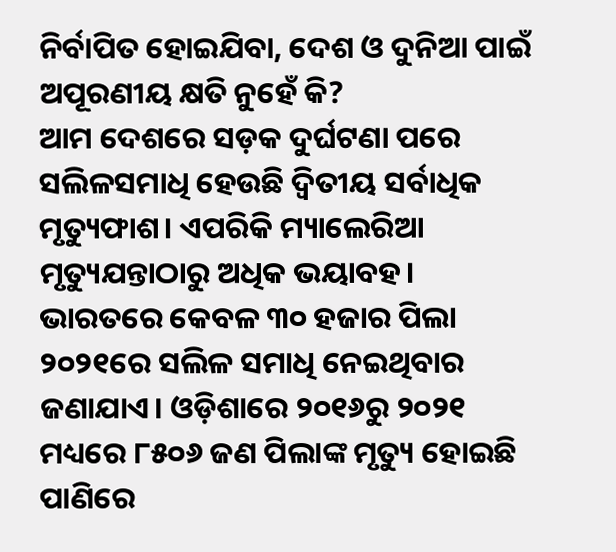ନିର୍ବାପିତ ହୋଇଯିବା, ଦେଶ ଓ ଦୁନିଆ ପାଇଁ ଅପୂରଣୀୟ କ୍ଷତି ନୁହେଁ କି?
ଆମ ଦେଶରେ ସଡ଼କ ଦୁର୍ଘଟଣା ପରେ ସଲିଳସମାଧି ହେଉଛି ଦ୍ୱିତୀୟ ସର୍ବାଧିକ ମୃତ୍ୟୁଫାଶ। ଏପରିକି ମ୍ୟାଲେରିଆ ମୃତ୍ୟୁଯନ୍ତାଠାରୁ ଅଧିକ ଭୟାବହ। ଭାରତରେ କେବଳ ୩୦ ହଜାର ପିଲା ୨୦୨୧ରେ ସଲିଳ ସମାଧି ନେଇଥିବାର ଜଣାଯାଏ। ଓଡ଼ିଶାରେ ୨୦୧୬ରୁ ୨୦୨୧ ମଧ୍ୟରେ ୮୫୦୬ ଜଣ ପିଲାଙ୍କ ମୃତ୍ୟୁ ହୋଇଛି ପାଣିରେ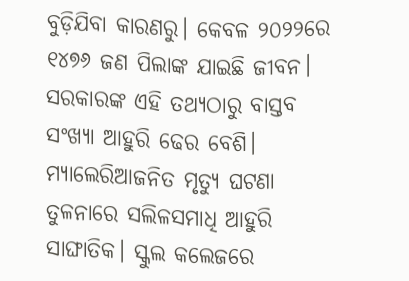ବୁଡ଼ିଯିବା କାରଣରୁ। କେବଳ ୨୦୨୨ରେ ୧୪୭୬ ଜଣ ପିଲାଙ୍କ ଯାଇଛି ଜୀବନ। ସରକାରଙ୍କ ଏହି ତଥ୍ୟଠାରୁ ବାସ୍ତବ ସଂଖ୍ୟା ଆହୁରି ଢେର ବେଶି। ମ୍ୟାଲେରିଆଜନିତ ମୃତ୍ୟୁ ଘଟଣା ତୁଳନାରେ ସଲିଳସମାଧି ଆହୁରି ସାଙ୍ଘାତିକ। ସ୍କୁଲ କଲେଜରେ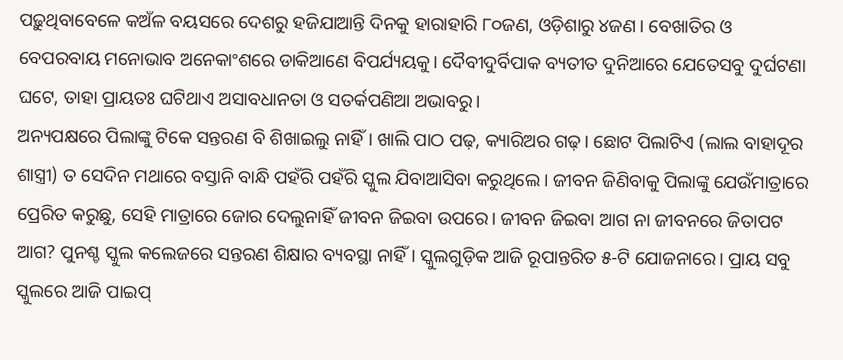ପଢ଼ୁଥିବାବେଳେ କଅଁଳ ବୟସରେ ଦେଶରୁ ହଜିଯାଆନ୍ତି ଦିନକୁ ହାରାହାରି ୮୦ଜଣ, ଓଡ଼ିଶାରୁ ୪ଜଣ। ବେଖାତିର ଓ ବେପରବାୟ ମନୋଭାବ ଅନେକାଂଶରେ ଡାକିଆଣେ ବିପର୍ଯ୍ୟୟକୁ। ଦୈବୀଦୁର୍ବିପାକ ବ୍ୟତୀତ ଦୁନିଆରେ ଯେତେସବୁ ଦୁର୍ଘଟଣା ଘଟେ, ତାହା ପ୍ରାୟତଃ ଘଟିଥାଏ ଅସାବଧାନତା ଓ ସତର୍କପଣିଆ ଅଭାବରୁ।
ଅନ୍ୟପକ୍ଷରେ ପିଲାଙ୍କୁ ଟିକେ ସନ୍ତରଣ ବି ଶିଖାଇଲୁ ନାହିଁ। ଖାଲି ପାଠ ପଢ଼, କ୍ୟାରିଅର ଗଢ଼। ଛୋଟ ପିଲାଟିଏ (ଲାଲ ବାହାଦୂର ଶାସ୍ତ୍ରୀ) ତ ସେଦିନ ମଥାରେ ବସ୍ତାନି ବାନ୍ଧି ପହଁରି ପହଁରି ସ୍କୁଲ ଯିବାଆସିବା କରୁଥିଲେ। ଜୀବନ ଜିଣିବାକୁ ପିଲାଙ୍କୁ ଯେଉଁମାତ୍ରାରେ ପ୍ରେରିତ କରୁଛୁ, ସେହି ମାତ୍ରାରେ ଜୋର ଦେଲୁନାହିଁ ଜୀବନ ଜିଇବା ଉପରେ। ଜୀବନ ଜିଇବା ଆଗ ନା ଜୀବନରେ ଜିତାପଟ ଆଗ? ପୁନଶ୍ଚ ସ୍କୁଲ କଲେଜରେ ସନ୍ତରଣ ଶିକ୍ଷାର ବ୍ୟବସ୍ଥା ନାହିଁ। ସ୍କୁଲଗୁଡ଼ିକ ଆଜି ରୂପାନ୍ତରିତ ୫-ଟି ଯୋଜନାରେ। ପ୍ରାୟ ସବୁ ସ୍କୁଲରେ ଆଜି ପାଇପ୍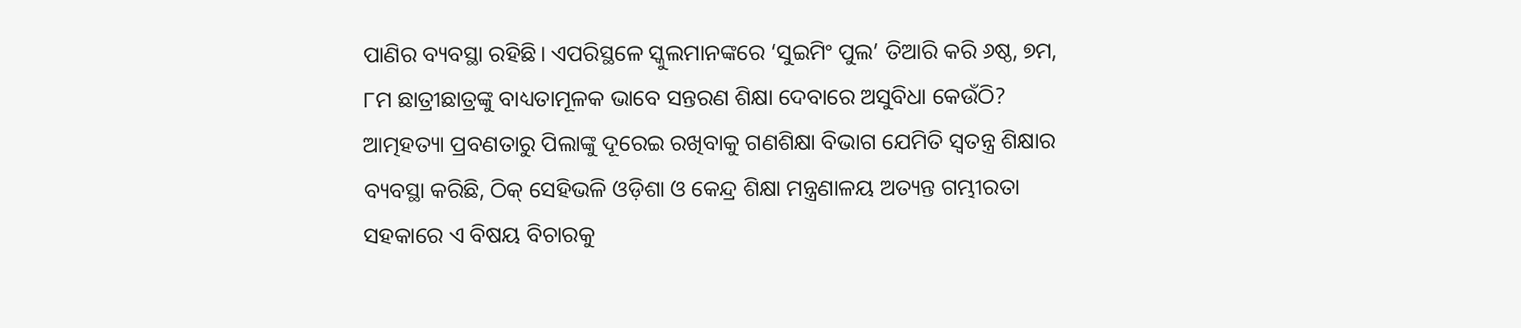ପାଣିର ବ୍ୟବସ୍ଥା ରହିଛି। ଏପରିସ୍ଥଳେ ସ୍କୁଲମାନଙ୍କରେ ‘ସୁଇମିଂ ପୁଲ’ ତିଆରି କରି ୬ଷ୍ଠ, ୭ମ, ୮ମ ଛାତ୍ରୀଛାତ୍ରଙ୍କୁ ବାଧ୍ୟତାମୂଳକ ଭାବେ ସନ୍ତରଣ ଶିକ୍ଷା ଦେବାରେ ଅସୁବିଧା କେଉଁଠି? ଆତ୍ମହତ୍ୟା ପ୍ରବଣତାରୁ ପିଲାଙ୍କୁ ଦୂରେଇ ରଖିବାକୁ ଗଣଶିକ୍ଷା ବିଭାଗ ଯେମିତି ସ୍ବତନ୍ତ୍ର ଶିକ୍ଷାର ବ୍ୟବସ୍ଥା କରିଛି, ଠିକ୍ ସେହିଭଳି ଓଡ଼ିଶା ଓ କେନ୍ଦ୍ର ଶିକ୍ଷା ମନ୍ତ୍ରଣାଳୟ ଅତ୍ୟନ୍ତ ଗମ୍ଭୀରତା ସହକାରେ ଏ ବିଷୟ ବିଚାରକୁ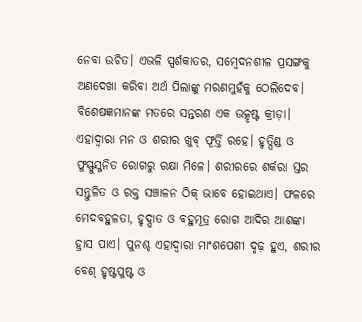ନେବା ଉଚିତ। ଏଭଳି ସ୍ପର୍ଶକାତର, ସମ୍ବେଦନଶୀଳ ପ୍ରସଙ୍ଗକୁ ଅଣଦେଖା କରିବା ଅର୍ଥ ପିଲାଙ୍କୁ ମରଣମୁହଁକୁ ଠେଲିଦେବ।
ବିଶେଷଜ୍ଞମାନଙ୍କ ମତରେ ସନ୍ତରଣ ଏକ ଉତ୍କୃଷ୍ଟ କ୍ରୀଡ଼ା। ଏହାଦ୍ବାରା ମନ ଓ ଶରୀର ଖୁବ୍ ଫୂର୍ତ୍ତି ରହେ। ହୃତ୍ପିଣ୍ଡ ଓ ଫୁସ୍ଫୁସ୍ଜନିତ ରୋଗରୁ ରକ୍ଷା ମିଳେ। ଶରୀରରେ ଶର୍କରା ସ୍ତର ସନ୍ତୁଳିତ ଓ ରକ୍ତ ସଞ୍ଚାଳନ ଠିକ୍ ଭାବେ ହୋଇଥାଏ। ଫଳରେ ମେଦବହୁଳତା, ହୃଦ୍ଘାତ ଓ ବହୁମୂତ୍ର ରୋଗ ଆଦିର ଆଶଙ୍କା ହ୍ରାସ ପାଏ। ପୁନଶ୍ଚ ଏହାଦ୍ବାରା ମାଂଶପେଶୀ ଦୃଢ଼ ହୁଏ, ଶରୀର ବେଶ୍ ହୃଷ୍ଟପୁଷ୍ଟ ଓ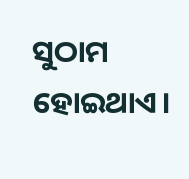ସୁଠାମ ହୋଇଥାଏ।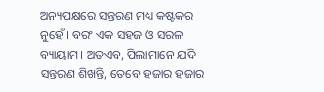ଅନ୍ୟପକ୍ଷରେ ସନ୍ତରଣ ମଧ୍ୟ କଷ୍ଟକର ନୁହେଁ। ବରଂ ଏକ ସହଜ ଓ ସରଳ ବ୍ୟାୟାମ। ଅତଏବ, ପିଲାମାନେ ଯଦି ସନ୍ତରଣ ଶିଖନ୍ତି, ତେବେ ହଜାର ହଜାର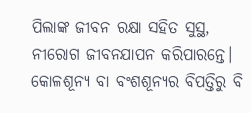ପିଲାଙ୍କ ଜୀବନ ରକ୍ଷା ସହିତ ସୁସ୍ଥ, ନୀରୋଗ ଜୀବନଯାପନ କରିପାରନ୍ତେ। କୋଳଶୂନ୍ୟ ବା ବଂଶଶୂନ୍ୟର ବିପତ୍ତିରୁ ବି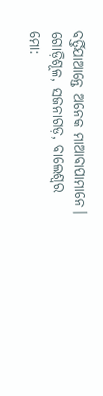ବର୍ତ୍ତିଯାଆନ୍ତେ ଅନେକ ମାଆବାପାମାନେ।
ଗୋଡ଼ିଶୂଳ, ସଜନାଗଡ଼, ବାଲେଶ୍ୱର
ମୋ: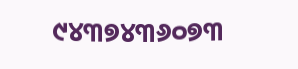୯୪୩୭୪୩୬୦୭୩